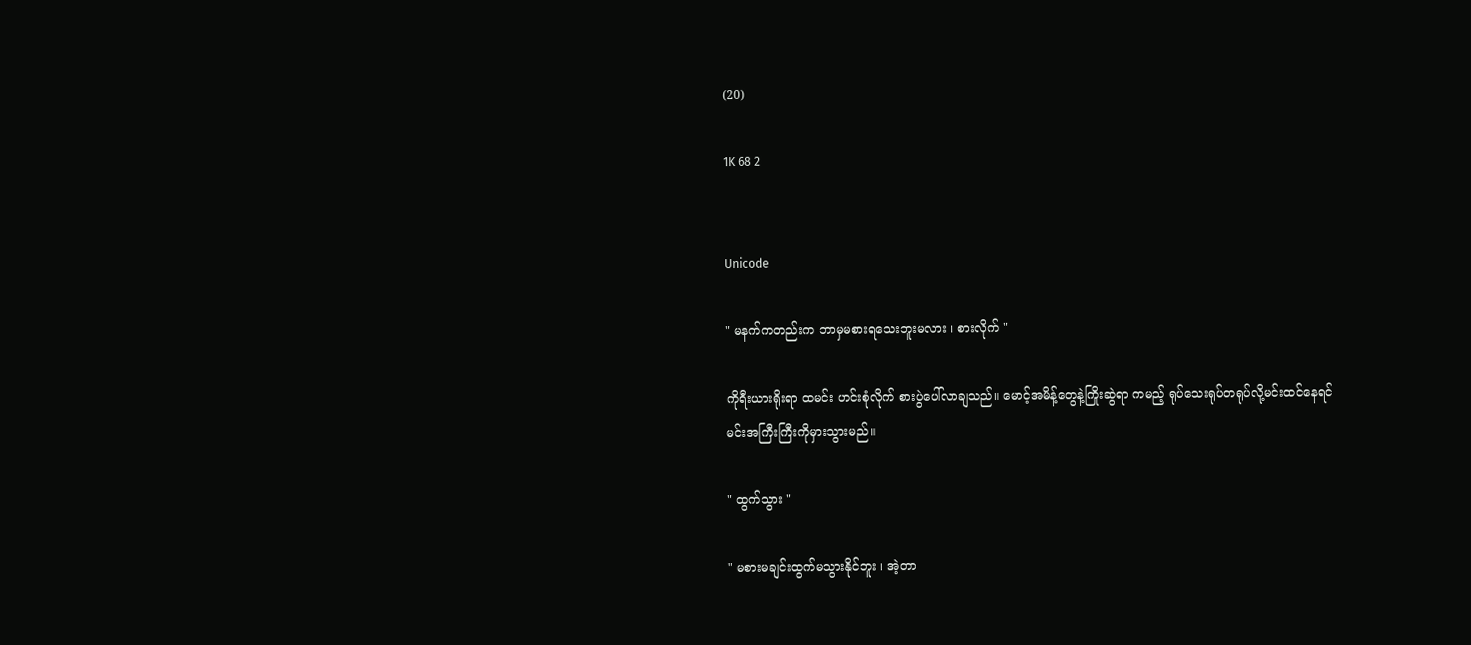(20)

1K 68 2


Unicode

" မနက်ကတည်းက ဘာမှမစားရသေးဘူးမလား ၊ စားလိုက် "

ကိုရီးယားရိုးရာ ထမင်း ဟင်းစုံလိုက် စားပွဲပေါ်လာချသည်။ မောင့်အမိန့်တွေနဲ့ကြိုးဆွဲရာ ကမည့် ရုပ်သေးရုပ်တရုပ်လို့မင်းထင်နေရင် မင်းအကြီးကြီးကိုမှားသွားမည်။

" ထွက်သွား "

" မစားမချင်းထွက်မသွားနိုင်ဘူး ၊ အဲ့တာ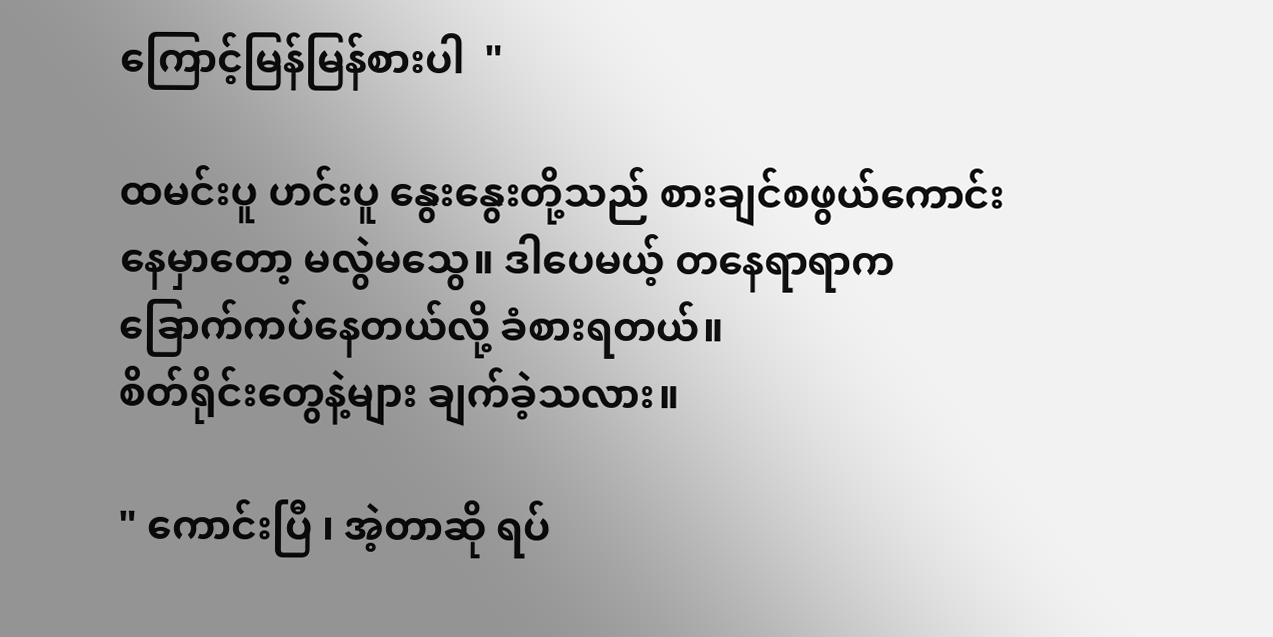ကြောင့်မြန်မြန်စားပါ  "

ထမင်းပူ ဟင်းပူ နွေးနွေးတို့သည် စားချင်စဖွယ်ကောင်းနေမှာတော့ မလွဲမသွေ။ ဒါပေမယ့် တနေရာရာက ခြောက်ကပ်နေတယ်လို့ ခံစားရတယ်။
စိတ်ရိုင်းတွေနဲ့များ ချက်ခဲ့သလား။

" ကောင်းပြီ ၊ အဲ့တာဆို ရပ်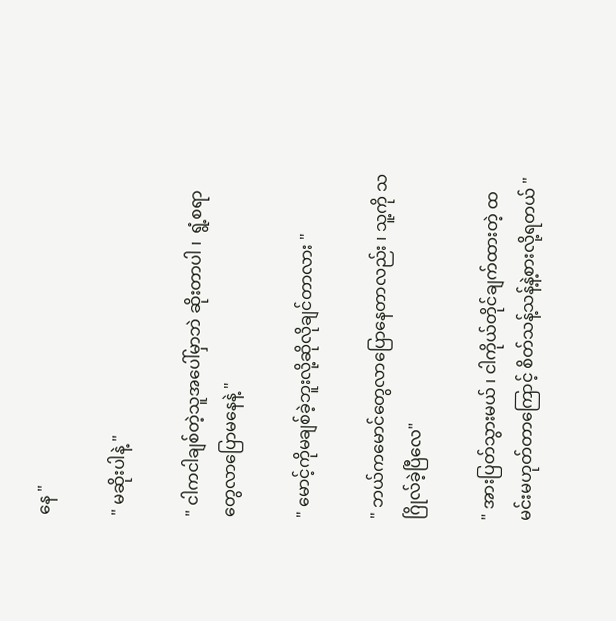နေ "

" မဆိုးပါနဲ့ "

" ငါကငါချစ်တဲ့သူ‌အ‌ပေါ်မှာဘဲ ဆိုးတာပါ ၊  ရွံ့စရာတွေလာပြောမနေနဲ့ "

" မောင့်ကိုမချစ်ခဲ့ဘူးလို့ဆိုလိုချင်တာလား "

" ဘယ်ကမောင်တွေလာပြောနေတာလည်း ၊ သူ့ကို သဂြိုလ်ခဲ့ပြီလေ"

" အားပြတ်သွားမယ် ၊ ငါကိုယ်တိုင်ချက်ထားတဲ့ ထမင်းမဟုတ်တာကြောင့် စိတ်သန့်သန့်နဲ့စားလို့ရတယ် "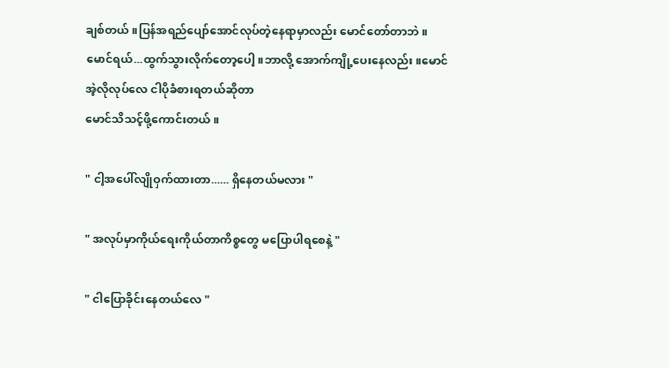ချစ်တယ်။ပြန်အရည်ပျော်အောင်လုပ်‌တဲ့နေရာမှာလည်း မောင်တော်တာဘဲ။
မောင်ရယ်...ထွက်သွားလိုက်တော့ပေါ့။ဘာလို့ အောက်ကျို့ပေးနေလည်း။မောင်အဲ့လိုလုပ်လေ ငါပိုခံစားရတယ်ဆိုတာ
မောင်သိသင့်ဖို့ကောင်းတယ်။

" ငါ့အပေါ်လျိုဝှက်ထားတာ...... ရှိနေတယ်မလား "

" အလုပ်မှာကိုယ်ရေးကိုယ်တာကိစ္စတွေ မပြောပါရစေနဲ့ "

" ငါပြောခိုင်းနေတယ်လေ "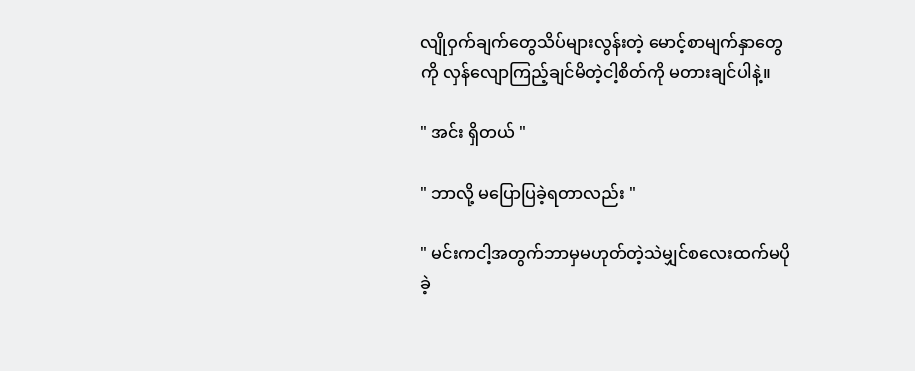လျိုဝှက်ချက်တွေသိပ်များလွန်းတဲ့ မောင့်စာမျက်နှာတွေကို လှန်လျောကြည့်ချင်မိတဲ့ငါ့စိတ်ကို မတားချင်ပါနဲ့။

" အင်း ရှိတယ် "

" ဘာလို့ မပြောပြခဲ့ရတာလည်း "

" မင်းကငါ့အတွက်ဘာမှမဟုတ်တဲ့သဲမျှင်စလေးထက်မပိုခဲ့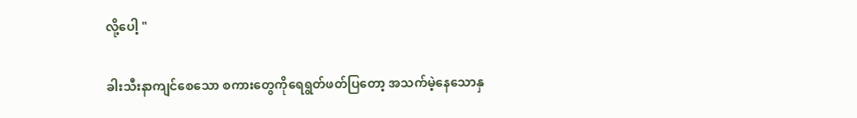လို့ပေါ့ "

ခါးသီးနာကျင်စေသော စကားတွေကိုရေရွတ်ဖတ်ပြတော့ အသက်မဲ့နေသောနှ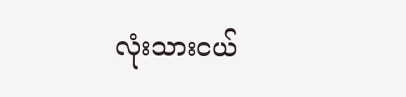လုံးသားငယ်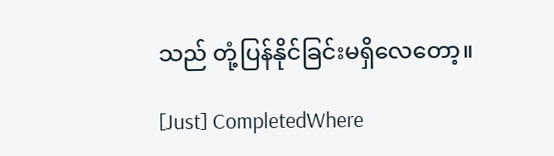သည် တုံ့ပြန်နိုင်ခြင်းမရှိလေတော့။

[Just] CompletedWhere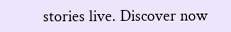stories live. Discover now